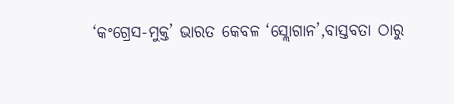‘କଂଗ୍ରେସ-ମୁକ୍ତ’ ଭାରତ କେବଳ ‘ସ୍ଲୋଗାନ’,ବାସ୍ତବତା ଠାରୁ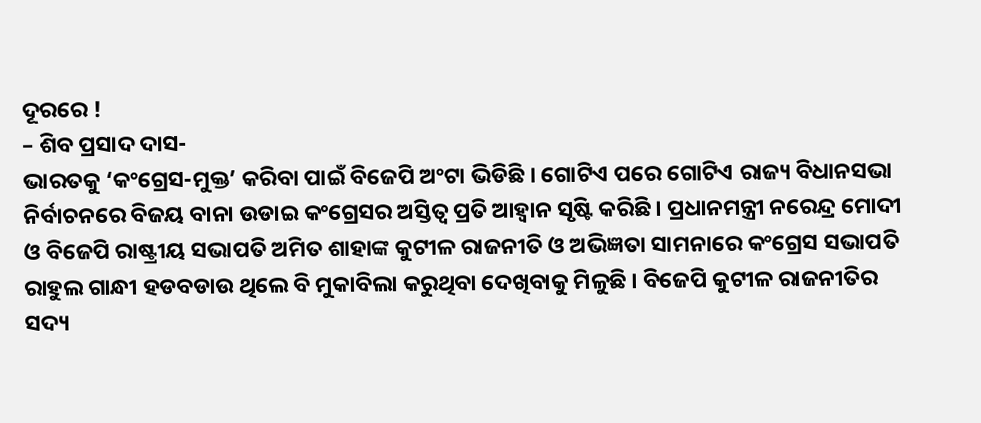ଦୂରରେ !
– ଶିବ ପ୍ରସାଦ ଦାସ-
ଭାରତକୁ ‘କଂଗ୍ରେସ-ମୁକ୍ତ’ କରିବା ପାଇଁ ବିଜେପି ଅଂଟା ଭିଡିଛି । ଗୋଟିଏ ପରେ ଗୋଟିଏ ରାଜ୍ୟ ବିଧାନସଭା ନିର୍ବାଚନରେ ବିଜୟ ବାନା ଉଡାଇ କଂଗ୍ରେସର ଅସ୍ତିତ୍ୱ ପ୍ରତି ଆହ୍ୱାନ ସୃଷ୍ଟି କରିଛି । ପ୍ରଧାନମନ୍ତ୍ରୀ ନରେନ୍ଦ୍ର ମୋଦୀ ଓ ବିଜେପି ରାଷ୍ଟ୍ରୀୟ ସଭାପତି ଅମିତ ଶାହାଙ୍କ କୁଟୀଳ ରାଜନୀତି ଓ ଅଭିଜ୍ଞତା ସାମନାରେ କଂଗ୍ରେସ ସଭାପତି ରାହୁଲ ଗାନ୍ଧୀ ହଡବଡାଉ ଥିଲେ ବି ମୁକାବିଲା କରୁଥିବା ଦେଖିବାକୁ ମିଳୁଛି । ବିଜେପି କୁଟୀଳ ରାଜନୀତିର ସଦ୍ୟ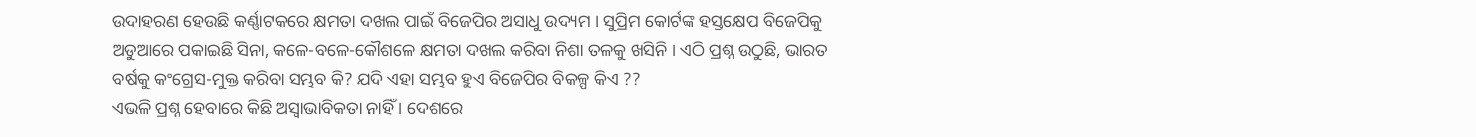ଉଦାହରଣ ହେଉଛି କର୍ଣ୍ଣାଟକରେ କ୍ଷମତା ଦଖଲ ପାଇଁ ବିଜେପିର ଅସାଧୁ ଉଦ୍ୟମ । ସୁପ୍ରିମ କୋର୍ଟଙ୍କ ହସ୍ତକ୍ଷେପ ବିଜେପିକୁ ଅଡୁଆରେ ପକାଇଛି ସିନା, କଳେ-ବଳେ-କୌଶଳେ କ୍ଷମତା ଦଖଲ କରିବା ନିଶା ତଳକୁ ଖସିନି । ଏଠି ପ୍ରଶ୍ନ ଉଠୁଛି, ଭାରତ ବର୍ଷକୁ କଂଗ୍ରେସ-ମୁକ୍ତ କରିବା ସମ୍ଭବ କି? ଯଦି ଏହା ସମ୍ଭବ ହୁଏ ବିଜେପିର ବିକଳ୍ପ କିଏ ??
ଏଭଳି ପ୍ରଶ୍ନ ହେବାରେ କିଛି ଅସ୍ୱାଭାବିକତା ନାହିଁ । ଦେଶରେ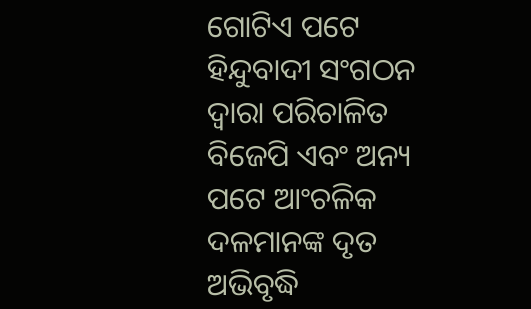ଗୋଟିଏ ପଟେ ହିନ୍ଦୁବାଦୀ ସଂଗଠନ ଦ୍ୱାରା ପରିଚାଳିତ ବିଜେପି ଏବଂ ଅନ୍ୟ ପଟେ ଆଂଚଳିକ ଦଳମାନଙ୍କ ଦୃତ ଅଭିବୃଦ୍ଧି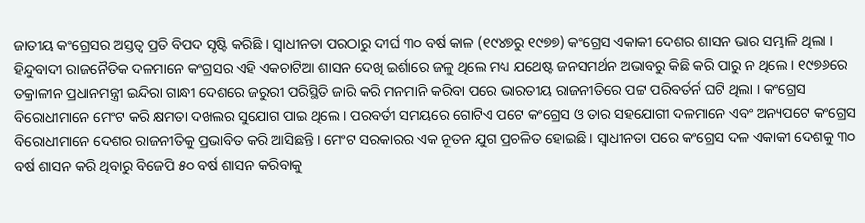ଜାତୀୟ କଂଗ୍ରେସର ଅସ୍ତତ୍ୱ ପ୍ରତି ବିପଦ ସୃଷ୍ଟି କରିଛି । ସ୍ୱାଧୀନତା ପରଠାରୁ ଦୀର୍ଘ ୩୦ ବର୍ଷ କାଳ (୧୯୪୭ରୁ ୧୯୭୭) କଂଗ୍ରେସ ଏକାକୀ ଦେଶର ଶାସନ ଭାର ସମ୍ଭାଳି ଥିଲା । ହିନ୍ଦୁବାଦୀ ରାଜନୈତିକ ଦଳମାନେ କଂଗ୍ରସର ଏହି ଏକଚାଟିଆ ଶାସନ ଦେଖି ଇର୍ଶାରେ ଜଳୁ ଥିଲେ ମଧ୍ୟ ଯଥେଷ୍ଟ ଜନସମର୍ଥନ ଅଭାବରୁ କିଛି କରି ପାରୁ ନ ଥିଲେ । ୧୯୭୬ରେ ତକ୍ରାଳୀନ ପ୍ରଧାନମନ୍ତ୍ରୀ ଇନ୍ଦିରା ଗାନ୍ଧୀ ଦେଶରେ ଜରୁରୀ ପରିସ୍ଥିତି ଜାରି କରି ମନମାନି କରିବା ପରେ ଭାରତୀୟ ରାଜନୀତିରେ ପଟ୍ଟ ପରିବର୍ତର୍ନ ଘଟି ଥିଲା । କଂଗ୍ରେସ ବିରୋଧୀମାନେ ମେଂଟ କରି କ୍ଷମତା ଦଖଲର ସୁଯୋଗ ପାଇ ଥିଲେ । ପରବର୍ତୀ ସମୟରେ ଗୋଟିଏ ପଟେ କଂଗ୍ରେସ ଓ ତାର ସହଯୋଗୀ ଦଳମାନେ ଏବଂ ଅନ୍ୟପଟେ କଂଗ୍ରେସ ବିରୋଧୀମାନେ ଦେଶର ରାଜନୀତିକୁ ପ୍ରଭାବିତ କରି ଆସିଛନ୍ତି । ମେଂଟ ସରକାରର ଏକ ନୂତନ ଯୁଗ ପ୍ରଚଳିତ ହୋଇଛି । ସ୍ୱାଧୀନତା ପରେ କଂଗ୍ରେସ ଦଳ ଏକାକୀ ଦେଶକୁ ୩୦ ବର୍ଷ ଶାସନ କରି ଥିବାରୁ ବିଜେପି ୫୦ ବର୍ଷ ଶାସନ କରିବାକୁ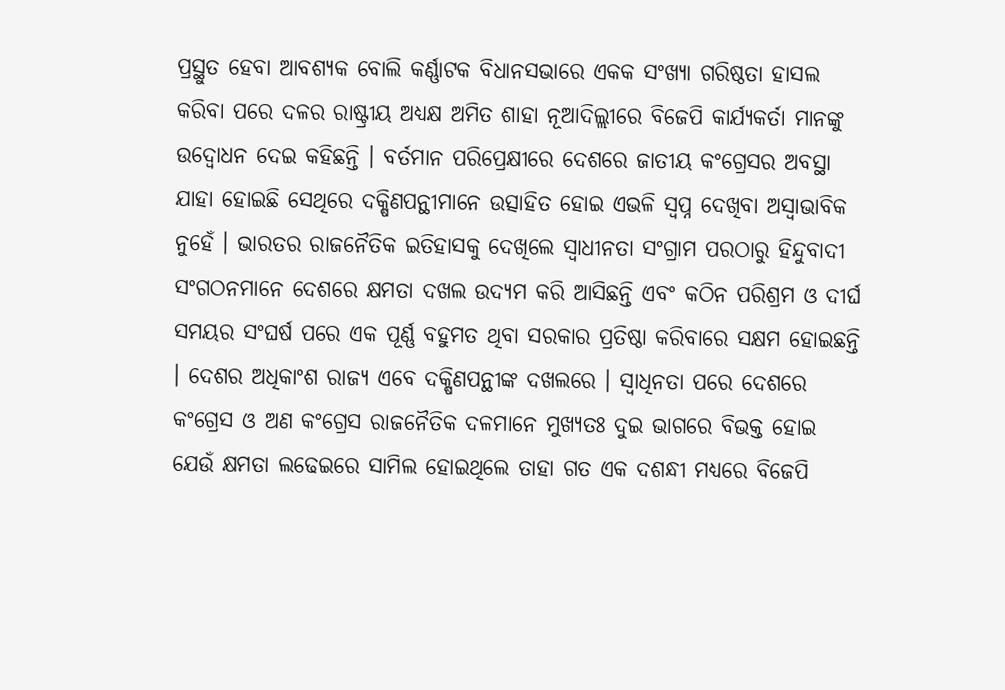ପ୍ରସ୍ଥୁତ ହେବା ଆବଶ୍ୟକ ବୋଲି କର୍ଣ୍ଣାଟକ ବିଧାନସଭାରେ ଏକକ ସଂଖ୍ୟା ଗରିଷ୍ଠତା ହାସଲ କରିବା ପରେ ଦଳର ରାଷ୍ଟ୍ରୀୟ ଅଧ୍ୟକ୍ଷ ଅମିତ ଶାହା ନୂଆଦିଲ୍ଲୀରେ ବିଜେପି କାର୍ଯ୍ୟକର୍ତା ମାନଙ୍କୁ ଉଦ୍ବୋଧନ ଦେଇ କହିଛନ୍ତି । ବର୍ତମାନ ପରିପ୍ରେକ୍ଷୀରେ ଦେଶରେ ଜାତୀୟ କଂଗ୍ରେସର ଅବସ୍ଥା ଯାହା ହୋଇଛି ସେଥିରେ ଦକ୍ଷିଣପନ୍ଥୀମାନେ ଉତ୍ସାହିତ ହୋଇ ଏଭଳି ସ୍ୱପ୍ନ ଦେଖିବା ଅସ୍ୱାଭାବିକ ନୁହେଁ । ଭାରତର ରାଜନୈତିକ ଇତିହାସକୁ ଦେଖିଲେ ସ୍ୱାଧୀନତା ସଂଗ୍ରାମ ପରଠାରୁ ହିନ୍ଦୁବାଦୀ ସଂଗଠନମାନେ ଦେଶରେ କ୍ଷମତା ଦଖଲ ଉଦ୍ୟମ କରି ଆସିଛନ୍ତି ଏବଂ କଠିନ ପରିଶ୍ରମ ଓ ଦୀର୍ଘ ସମୟର ସଂଘର୍ଷ ପରେ ଏକ ପୂର୍ଣ୍ଣ ବହୁମତ ଥିବା ସରକାର ପ୍ରତିଷ୍ଠା କରିବାରେ ସକ୍ଷମ ହୋଇଛନ୍ତି । ଦେଶର ଅଧିକାଂଶ ରାଜ୍ୟ ଏବେ ଦକ୍ଷିଣପନ୍ଥୀଙ୍କ ଦଖଲରେ । ସ୍ୱାଧିନତା ପରେ ଦେଶରେ କଂଗ୍ରେସ ଓ ଅଣ କଂଗ୍ରେସ ରାଜନୈତିକ ଦଳମାନେ ମୁଖ୍ୟତଃ ଦୁଇ ଭାଗରେ ବିଭକ୍ତ ହୋଇ ଯେଉଁ କ୍ଷମତା ଲଢେଇରେ ସାମିଲ ହୋଇଥିଲେ ତାହା ଗତ ଏକ ଦଶନ୍ଧୀ ମଧ୍ୟରେ ବିଜେପି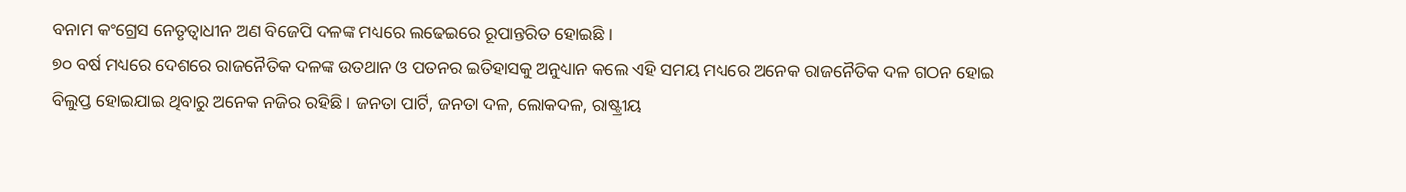ବନାମ କଂଗ୍ରେସ ନେତୃତ୍ୱାଧୀନ ଅଣ ବିଜେପି ଦଳଙ୍କ ମଧ୍ୟରେ ଲଢେଇରେ ରୂପାନ୍ତରିତ ହୋଇଛି ।
୭୦ ବର୍ଷ ମଧ୍ୟରେ ଦେଶରେ ରାଜନୈତିକ ଦଳଙ୍କ ଉତଥାନ ଓ ପତନର ଇତିହାସକୁ ଅନୁଧ୍ୟାନ କଲେ ଏହି ସମୟ ମଧ୍ୟରେ ଅନେକ ରାଜନୈତିକ ଦଳ ଗଠନ ହୋଇ ବିଲୁପ୍ତ ହୋଇଯାଇ ଥିବାରୁ ଅନେକ ନଜିର ରହିଛି । ଜନତା ପାର୍ଟି, ଜନତା ଦଳ, ଲୋକଦଳ, ରାଷ୍ଟ୍ରୀୟ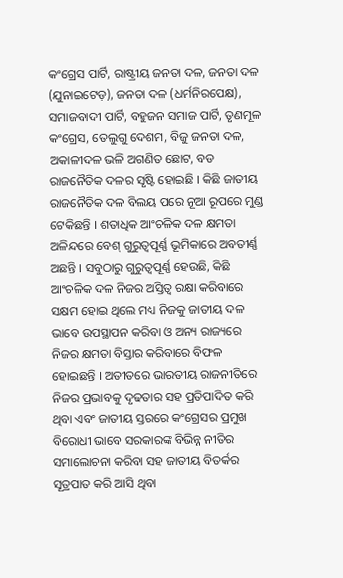କଂଗ୍ରେସ ପାର୍ଟି, ରାଷ୍ଟ୍ରୀୟ ଜନତା ଦଳ, ଜନତା ଦଳ (ଯୁନାଇଟେଡ଼), ଜନତା ଦଳ (ଧର୍ମନିରପେକ୍ଷ), ସମାଜବାଦୀ ପାର୍ଟି, ବହୁଜନ ସମାଜ ପାର୍ଟି, ତୃଣମୂଳ କଂଗ୍ରେସ, ତେଲୁଗୁ ଦେଶମ, ବିଜୁ ଜନତା ଦଳ, ଅକାଳୀଦଳ ଭଳି ଅଗଣିତ ଛୋଟ, ବଡ ରାଜନୈତିକ ଦଳର ସୃଷ୍ଟି ହୋଇଛି । କିଛି ଜାତୀୟ ରାଜନୈତିକ ଦଳ ବିଲୟ ପରେ ନୂଆ ରୂପରେ ମୁଣ୍ଡ ଟେକିଛନ୍ତି । ଶତାଧିକ ଆଂଚଳିକ ଦଳ କ୍ଷମତା ଅଳିନ୍ଦରେ ବେଶ୍ ଗୁରୁତ୍ୱପୂର୍ଣ୍ଣ ଭୂମିକାରେ ଅବତୀର୍ଣ୍ଣ ଅଛନ୍ତି । ସବୁଠାରୁ ଗୁରୁତ୍ୱପୂର୍ଣ୍ଣ ହେଉଛି, କିଛି ଆଂଚଳିକ ଦଳ ନିଜର ଅସ୍ତିତ୍ୱ ରକ୍ଷା କରିବାରେ ସକ୍ଷମ ହୋଇ ଥିଲେ ମଧ୍ୟ ନିଜକୁ ଜାତୀୟ ଦଳ ଭାବେ ଉପସ୍ଥାପନ କରିବା ଓ ଅନ୍ୟ ରାଜ୍ୟରେ ନିଜର କ୍ଷମତା ବିସ୍ତାର କରିବାରେ ବିଫଳ ହୋଇଛନ୍ତି । ଅତୀତରେ ଭାରତୀୟ ରାଜନୀତିରେ ନିଜର ପ୍ରଭାବକୁ ଦୃଢତାର ସହ ପ୍ରତିପାଦିତ କରି ଥିବା ଏବଂ ଜାତୀୟ ସ୍ତରରେ କଂଗ୍ରେସର ପ୍ରମୁଖ ବିରୋଧୀ ଭାବେ ସରକାରଙ୍କ ବିଭିନ୍ନ ନୀତିର ସମାଲୋଚନା କରିବା ସହ ଜାତୀୟ ବିତର୍କର ସୂତ୍ରପାତ କରି ଆସି ଥିବା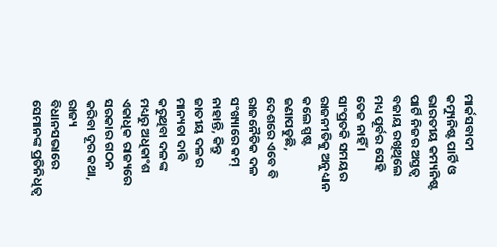ମାର୍କସବାଦୀ କମ୍ୟୁନିଷ୍ଟ ପାର୍ଟି ଓ ଭାରତୀୟ କମ୍ୟନିଷ୍ଟ ପାର୍ଟି ନିଜର ଅସ୍ତତ୍ୱ ବଜାୟ ରଖିଥିଲେ ମଧ୍ୟ ପୂର୍ବର ସେହି ତେଜ ନାହିଁ । ସାଂପ୍ରତକି ସମୟର ରାଜନୀତିକୁ ଅନୁଧ୍ୟାନ କଲେ ସ୍ପଷ୍ଟ ଜଣାପଡୁଛି, ଦେଶରେ ଏବେ ବି ରାଜନୈତିକ ଦଳ ସଂଖ୍ୟାରେ କମ୍ ନାହାନ୍ତି, କିନ୍ତୁ ଜାତୀୟ ଦଳର ମାନ୍ୟତା ଦାବି କରୁଥିବା ଦଳଙ୍କ ମଧ୍ୟରୁ ଅଧିକାଂଶ ଏକାଧିକ ରାଜ୍ୟରେ ସରକାର ଗଠନ କରିବା ଦୂର କଥା, ରାଜ୍ୟ ବିଧାନସଭାରେ ସେମାନଙ୍କ ପ୍ରତିନିଧିତ୍ୱ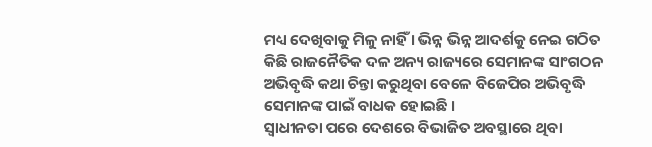ମଧ୍ୟ ଦେଖିବାକୁ ମିଳୁ ନାହିଁ । ଭିନ୍ନ ଭିନ୍ନ ଆଦର୍ଶକୁ ନେଇ ଗଠିତ କିଛି ରାଜନୈତିକ ଦଳ ଅନ୍ୟ ରାଜ୍ୟରେ ସେମାନଙ୍କ ସାଂଗଠନ ଅଭିବୃଦ୍ଧି କଥା ଚିନ୍ତା କରୁଥିବା ବେଳେ ବିଜେପିର ଅଭିବୃଦ୍ଧି ସେମାନଙ୍କ ପାଇଁ ବାଧକ ହୋଇଛି ।
ସ୍ୱାଧୀନତା ପରେ ଦେଶରେ ବିଭାଜିତ ଅବସ୍ଥାରେ ଥିବା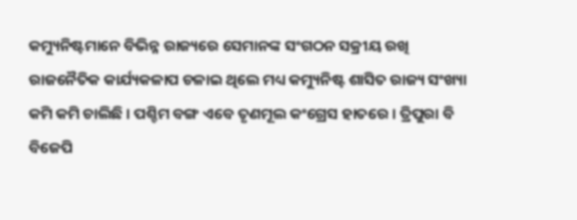କମ୍ୟୁନିଷ୍ଟମାନେ ବିଭିନ୍ନ ରାଜ୍ୟରେ ସେମାନଙ୍କ ସଂଗଠନ ସକ୍ରୀୟ ରଖି ରାଜନୈତିକ କାର୍ଯ୍ୟକଳାପ ଚଳାଇ ଥିଲେ ମଧ୍ୟ କମ୍ୟୁନିଷ୍ଟ ଶାସିତ ରାଜ୍ୟ ସଂଖ୍ୟା କମି କମି ଚାଲିଛି । ପଶ୍ଚିମ ବଙ୍ଗ ଏବେ ତୃଣମୂଲ କଂଗ୍ରେସ ହାତରେ । ତ୍ରିପୁରା ବି ବିଜେପି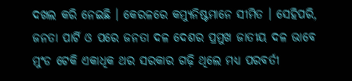ଦଖଲ କରି ନେଇଛି । କେରଳରେ କମ୍ୟୁନିଷ୍ଟମାନେ ସୀମିତ । ସେହିପରି, ଜନତା ପାର୍ଟି ଓ ପରେ ଜନତା ଦଳ ଦେଶର ପ୍ରମୁଖ ଜାତୀୟ ଦଳ ଭାବେ ମୁଂଡ ଟେକି ଏକାଧିକ ଥର ସରକାର ଗଢ଼ି ଥିଲେ ମଧ୍ୟ ପରବର୍ତୀ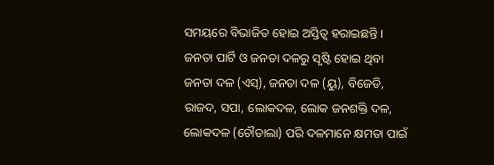ସମୟରେ ବିଭାଜିତ ହୋଇ ଅସ୍ତିତ୍ୱ ହରାଇଛନ୍ତି । ଜନତା ପାର୍ଟି ଓ ଜନତା ଦଳରୁ ସୃଷ୍ଟି ହୋଇ ଥିବା ଜନତା ଦଳ (ଏସ୍), ଜନତା ଦଳ (ୟୁ), ବିଜେଡି, ରାଜଦ, ସପା, ଲୋକଦଳ, ଲୋକ ଜନଶକ୍ତି ଦଳ, ଲୋକଦଳ (ଚୌତାଲା) ପରି ଦଳମାନେ କ୍ଷମତା ପାଇଁ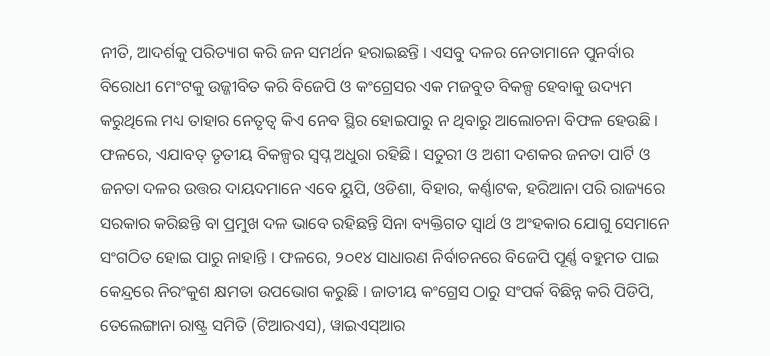ନୀତି, ଆଦର୍ଶକୁ ପରିତ୍ୟାଗ କରି ଜନ ସମର୍ଥନ ହରାଇଛନ୍ତି । ଏସବୁ ଦଳର ନେତାମାନେ ପୁନର୍ବାର ବିରୋଧୀ ମେଂଟକୁ ଉଜ୍ଜୀବିତ କରି ବିଜେପି ଓ କଂଗ୍ରେସର ଏକ ମଜବୁତ ବିକଳ୍ପ ହେବାକୁ ଉଦ୍ୟମ କରୁଥିଲେ ମଧ୍ୟ ତାହାର ନେତୃତ୍ୱ କିଏ ନେବ ସ୍ଥିର ହୋଇପାରୁ ନ ଥିବାରୁ ଆଲୋଚନା ବିଫଳ ହେଉଛି । ଫଳରେ, ଏଯାବତ୍ ତୃତୀୟ ବିକଳ୍ପର ସ୍ୱପ୍ନ ଅଧୁରା ରହିଛି । ସତୁରୀ ଓ ଅଶୀ ଦଶକର ଜନତା ପାର୍ଟି ଓ ଜନତା ଦଳର ଉତ୍ତର ଦାୟଦମାନେ ଏବେ ୟୁପି, ଓଡିଶା, ବିହାର, କର୍ଣ୍ଣାଟକ, ହରିଆନା ପରି ରାଜ୍ୟରେ ସରକାର କରିଛନ୍ତି ବା ପ୍ରମୁଖ ଦଳ ଭାବେ ରହିଛନ୍ତି ସିନା ବ୍ୟକ୍ତିଗତ ସ୍ୱାର୍ଥ ଓ ଅଂହକାର ଯୋଗୁ ସେମାନେ ସଂଗଠିତ ହୋଇ ପାରୁ ନାହାନ୍ତି । ଫଳରେ, ୨୦୧୪ ସାଧାରଣ ନିର୍ବାଚନରେ ବିଜେପି ପୂର୍ଣ୍ଣ ବହୁମତ ପାଇ କେନ୍ଦ୍ରରେ ନିରଂକୁଶ କ୍ଷମତା ଉପଭୋଗ କରୁଛି । ଜାତୀୟ କଂଗ୍ରେସ ଠାରୁ ସଂପର୍କ ବିଛିନ୍ନ କରି ପିଡିପି, ତେଲେଙ୍ଗାନା ରାଷ୍ଟ୍ର ସମିତି (ଟିଆରଏସ), ୱାଇଏସ୍ଆର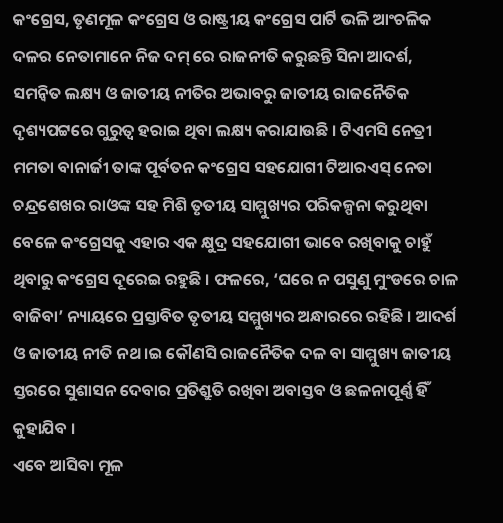କଂଗ୍ରେସ, ତୃଣମୂଳ କଂଗ୍ରେସ ଓ ରାଷ୍ଟ୍ରୀୟ କଂଗ୍ରେସ ପାର୍ଟି ଭଳି ଆଂଚଳିକ ଦଳର ନେତାମାନେ ନିଜ ଦମ୍ ରେ ରାଜନୀତି କରୁଛନ୍ତି ସିନା ଆଦର୍ଶ, ସମନ୍ୱିତ ଲକ୍ଷ୍ୟ ଓ ଜାତୀୟ ନୀତିର ଅଭାବରୁ ଜାତୀୟ ରାଜନୈତିକ ଦୃଶ୍ୟପଟ୍ଟରେ ଗୁରୁତ୍ୱ ହରାଇ ଥିବା ଲକ୍ଷ୍ୟ କରାଯାଉଛି । ଟିଏମସି ନେତ୍ରୀ ମମତା ବାନାର୍ଜୀ ତାଙ୍କ ପୂର୍ବତନ କଂଗ୍ରେସ ସହଯୋଗୀ ଟିଆରଏସ୍ ନେତା ଚନ୍ଦ୍ରଶେଖର ରାଓଙ୍କ ସହ ମିଶି ତୃତୀୟ ସାମ୍ମୁଖ୍ୟର ପରିକଳ୍ପନା କରୁଥିବା ବେଳେ କଂଗ୍ରେସକୁ ଏହାର ଏକ କ୍ଷୁଦ୍ର ସହଯୋଗୀ ଭାବେ ରଖିବାକୁ ଚାହୁଁ ଥିବାରୁ କଂଗ୍ରେସ ଦୂରେଇ ରହୁଛି । ଫଳରେ, ‘ଘରେ ନ ପସୁଣୁ ମୁଂଡରେ ଚାଳ ବାଜିବା’ ନ୍ୟାୟରେ ପ୍ରସ୍ତାବିତ ତୃତୀୟ ସମ୍ମୁଖ୍ୟର ଅନ୍ଧାରରେ ରହିଛି । ଆଦର୍ଶ ଓ ଜାତୀୟ ନୀତି ନଥ ।ଇ କୌଣସି ରାଜନୈତିକ ଦଳ ବା ସାମ୍ମୁଖ୍ୟ ଜାତୀୟ ସ୍ତରରେ ସୁଶାସନ ଦେବାର ପ୍ରତିଶ୍ରୁତି ରଖିବା ଅବାସ୍ତବ ଓ ଛଳନାପୂର୍ଣ୍ଣ ହିଁ କୁହାଯିବ ।
ଏବେ ଆସିବା ମୂଳ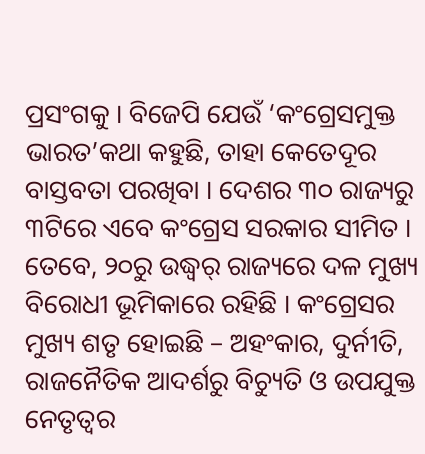ପ୍ରସଂଗକୁ । ବିଜେପି ଯେଉଁ ‘କଂଗ୍ରେସମୁକ୍ତ ଭାରତ’କଥା କହୁଛି, ତାହା କେତେଦୂର ବାସ୍ତବତା ପରଖିବା । ଦେଶର ୩୦ ରାଜ୍ୟରୁ ୩ଟିରେ ଏବେ କଂଗ୍ରେସ ସରକାର ସୀମିତ । ତେବେ, ୨୦ରୁ ଉଦ୍ଧ୍ୱର୍ ରାଜ୍ୟରେ ଦଳ ମୁଖ୍ୟ ବିରୋଧୀ ଭୂମିକାରେ ରହିଛି । କଂଗ୍ରେସର ମୁଖ୍ୟ ଶତୃ ହୋଇଛି – ଅହଂକାର, ଦୁର୍ନୀତି, ରାଜନୈତିକ ଆଦର୍ଶରୁ ବିଚ୍ୟୁତି ଓ ଉପଯୁକ୍ତ ନେତୃତ୍ୱର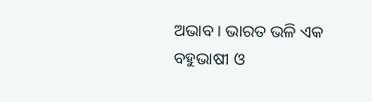ଅଭାବ । ଭାରତ ଭଳି ଏକ ବହୁଭାଷୀ ଓ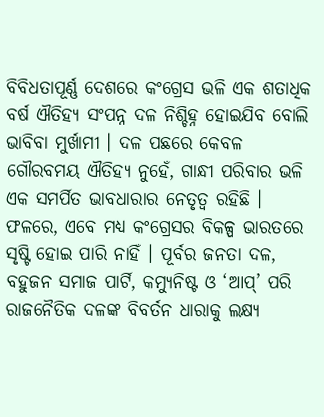ବିବିଧତାପୂର୍ଣ୍ଣ ଦେଶରେ କଂଗ୍ରେସ ଭଳି ଏକ ଶତାଧିକ ବର୍ଷ ଐତିହ୍ୟ ସଂପନ୍ନ ଦଳ ନିଶ୍ଚିହ୍ନ ହୋଇଯିବ ବୋଲି ଭାବିବା ମୁର୍ଖାମୀ । ଦଳ ପଛରେ କେବଳ ଗୌରବମୟ ଐତିହ୍ୟ ନୁହେଁ, ଗାନ୍ଧୀ ପରିବାର ଭଳି ଏକ ସମର୍ପିତ ଭାବଧାରାର ନେତୃତ୍ୱ ରହିଛି । ଫଳରେ, ଏବେ ମଧ୍ୟ କଂଗ୍ରେସର ବିକଳ୍ପ ଭାରତରେ ସୃଷ୍ଟି ହୋଇ ପାରି ନାହିଁ । ପୂର୍ବର ଜନତା ଦଳ, ବହୁଜନ ସମାଜ ପାର୍ଟି, କମ୍ୟୁନିଷ୍ଟ ଓ ‘ଆପ୍’ ପରି ରାଜନୈତିକ ଦଳଙ୍କ ବିବର୍ତନ ଧାରାକୁ ଲକ୍ଷ୍ୟ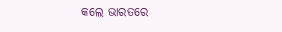କଲେ ଭାରତରେ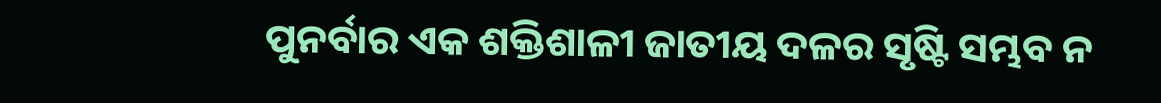ପୁନର୍ବାର ଏକ ଶକ୍ତିଶାଳୀ ଜାତୀୟ ଦଳର ସୃଷ୍ଟି ସମ୍ଭବ ନ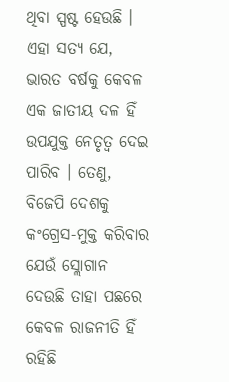ଥିବା ସ୍ପଷ୍ଟ ହେଉଛି । ଏହା ସତ୍ୟ ଯେ, ଭାରତ ବର୍ଷକୁ କେବଳ ଏକ ଜାତୀୟ ଦଳ ହିଁ ଉପଯୁକ୍ତ ନେତୃତ୍ୱ ଦେଇ ପାରିବ । ତେଣୁ, ବିଜେପି ଦେଶକୁ କଂଗ୍ରେସ-ମୁକ୍ତ କରିବାର ଯେଉଁ ସ୍ଲୋଗାନ ଦେଉଛି ତାହା ପଛରେ କେବଳ ରାଜନୀତି ହିଁ ରହିଛି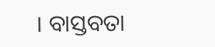। ବାସ୍ତବତା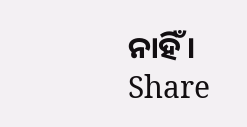ନାହିଁ ।
Share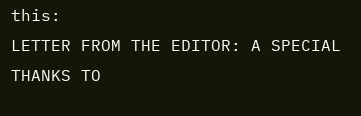this:
LETTER FROM THE EDITOR: A SPECIAL THANKS TO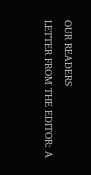OUR READERS
LETTER FROM THE EDITOR: A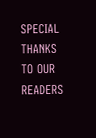SPECIAL THANKS TO OUR READERS